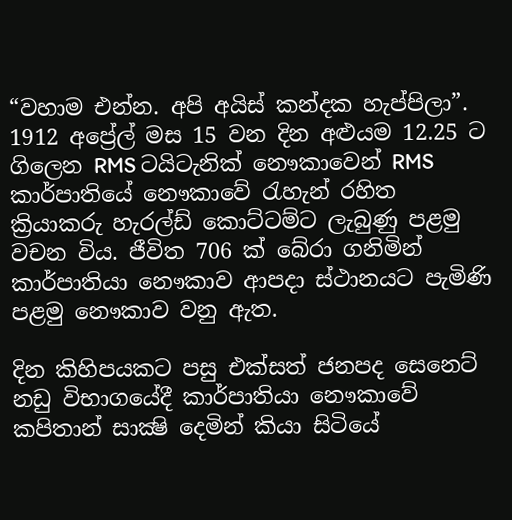“වහාම එන්න. අපි අයිස් කන්දක හැප්පිලා”. 1912 අප්‍රේල් මස 15 වන දින අළුයම 12.25 ට ගිලෙන RMS ටයිටැනික් නෞකාවෙන් RMS කාර්පාතියේ නෞකාවේ රැහැන් රහිත ක්‍රියාකරු හැරල්ඩ් කොට්ටම්ට ලැබුණු පළමු වචන විය. ජීවිත 706 ක් බේරා ගනිමින් කාර්පාතියා නෞකාව ආපදා ස්ථානයට පැමිණි පළමු නෞකාව වනු ඇත.

දින කිහිපයකට පසු එක්සත් ජනපද සෙනෙට් නඩු විභාගයේදී කාර්පාතියා නෞකාවේ කපිතාන් සාක්‍ෂි දෙමින් කියා සිටියේ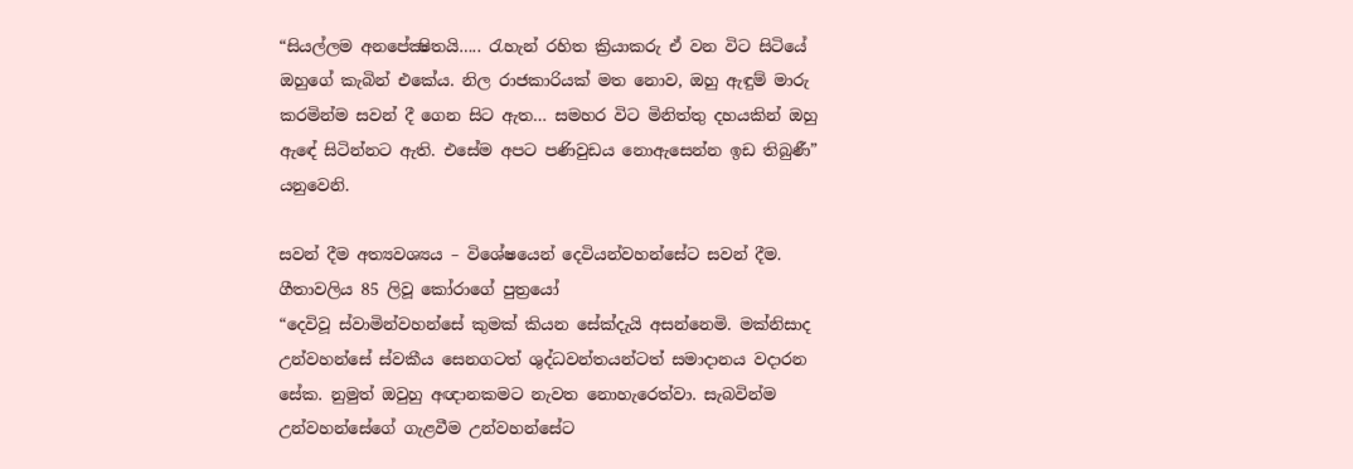“සියල්ලම අනපේක්‍ෂිතයි….. රැහැන් රහිත ක්‍රියාකරු ඒ වන විට සිටියේ ඔහුගේ කැබින් එකේය. නිල රාජකාරියක් මත නොව, ඔහු ඇඳුම් මාරු කරමින්ම සවන් දී ගෙන සිට ඇත… සමහර විට මිනිත්තු දහයකින් ඔහු ඇඳේ සිටින්නට ඇති. එසේම අපට පණිවුඩය නොඇසෙන්න ඉඩ තිබුණී” යනුවෙනි.

සවන් දීම අත්‍යවශ්‍යය – විශේෂයෙන් දෙවියන්වහන්සේට සවන් දීම. ගීතාවලිය 85 ලිවූ කෝරාගේ පුත්‍රයෝ
“දෙවිවූ ස්වාමින්වහන්සේ කුමක් කියන සේක්දැයි අසන්නෙමි. මක්නිසාද උන්වහන්සේ ස්වකීය සෙනගටත් ශුද්ධවන්තයන්ටත් සමාදානය වදාරන සේක. නුමුත් ඔවුහු අඥානකමට නැවත නොහැරෙත්වා. සැබවින්ම උන්වහන්සේගේ ගැළවීම උන්වහන්සේට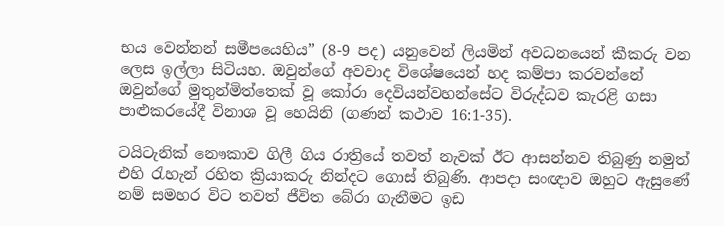භය වෙන්නන් සමීපයෙහිය” (8-9 පද) යනුවෙන් ලියමින් අවධනයෙන් කීකරු වන ලෙස ඉල්ලා සිටියහ. ඔවුන්ගේ අවවාද විශේෂයෙන් හද කම්පා කරවන්නේ ඔවුන්ගේ මුතුන්මිත්තෙක් වූ කෝරා දෙවියන්වහන්සේට විරුද්ධව කැරළි ගසා පාළුකරයේදී විනාශ වූ හෙයිනි (ගණන් කථාව 16:1-35).

ටයිටැනික් නෞකාව ගිලී ගිය රාත්‍රියේ තවත් නැවක් ඊට ආසන්නව තිබුණු නමුත් එහි රැහැන් රහිත ක්‍රියාකරු නින්දට ගොස් තිබුණි. ආපදා සංඥාව ඔහුට ඇසුණේ නම් සමහර විට තවත් ජීවිත බේරා ගැනීමට ඉඩ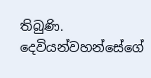තිබුණි. දෙවියන්වහන්සේගේ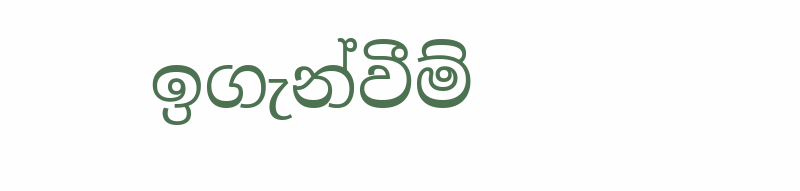ඉගැන්වීම්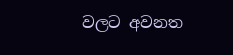වලට අවනත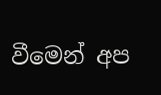වීමෙන් අප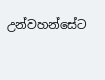උන්වහන්සේට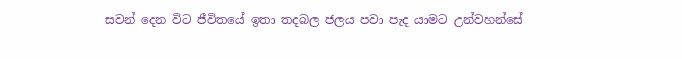සවන් දෙන විට ජීවිතයේ ඉතා තදබල ජලය පවා පැද යාමට උන්වහන්සේ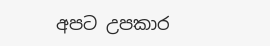අපට උපකාර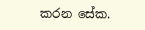කරන සේක.